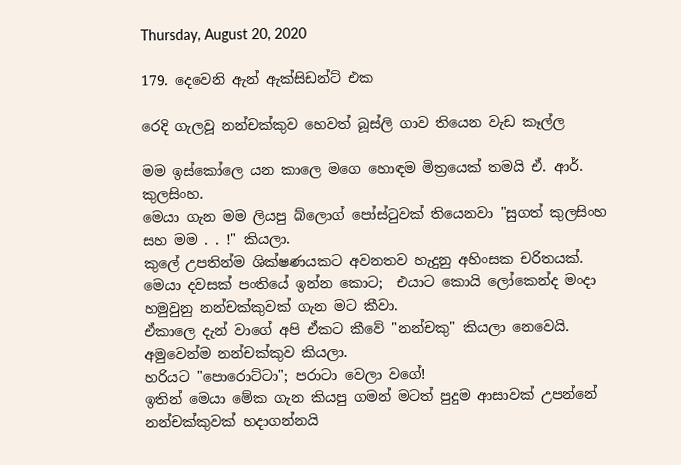Thursday, August 20, 2020

179. දෙවෙනි ඇන් ඇක්සිඩන්ට් එක

රෙදි ගැලවූ නන්චක්කුව හෙවත් බූස්ලි ගාව තියෙන වැඩ කෑල්ල

මම ඉස්කෝලෙ යන කාලෙ මගෙ හොඳම මිත්‍රයෙක් තමයි ඒ. ආර්. කුලසිංහ.
මෙයා ගැන මම ලියපු බ්ලොග් පෝස්ටුවක් තියෙනවා "සුගත් කුලසිංහ සහ මම . . !" කියලා.
කුලේ උපතින්ම ශික්ෂණයකට අවනතව හැදුනු අහිංසක චරිතයක්.
මෙයා දවසක් පංතියේ ඉන්න කොට;  එයාට කොයි ලෝකෙන්ද මංදා හමුවුනු නන්චක්කුවක් ගැන මට කීවා.
ඒකාලෙ දැන් වාගේ අපි ඒකට කීවේ "නන්චකු" කියලා නෙවෙයි. අමුවෙන්ම නන්චක්කුව කියලා.
හරියට "පොරොට්ටා"; පරාටා වෙලා වගේ!
ඉතින් මෙයා මේක ගැන කියපු ගමන් මටත් පුදුම ආසාවක් උපන්නේ නන්චක්කුවක් හදාගන්නයි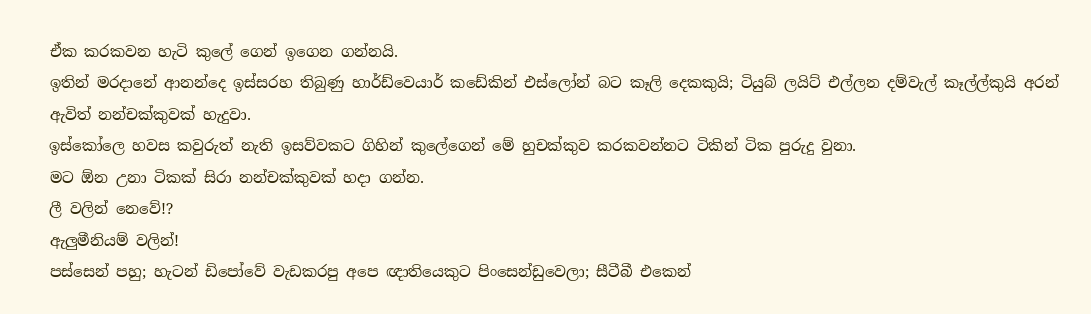ඒක කරකවන හැටි කුලේ ගෙන් ඉගෙන ගන්නයි.
ඉතින් මරදානේ ආනන්දෙ ඉස්සරහ තිබුණු හාර්ඩ්වෙයාර් කඩේකින් එස්ලෝන් බට කෑලි දෙකකුයි; ටියුබ් ලයිට් එල්ලන දම්වැල් කෑල්ල්කුයි අරන් ඇවිත් නන්චක්කුවක් හැදුවා.
ඉස්කෝලෙ හවස කවුරුත් නැති ඉසව්වකට ගිහින් කුලේගෙන් මේ හුචක්කුව කරකවන්නට ටිකින් ටික පුරුදු වුනා.
මට ඕන උනා ටිකක් සිරා නන්චක්කුවක් හදා ගන්න.
ලී වලින් නෙවේ!?
ඇලුමීනියම් වලින්!
පස්සෙන් පහු; හැටන් ඩිපෝවේ වැඩකරපු අපෙ ඥාතියෙකුට පිංසෙන්ඩුවෙලා; සීටීබී එකෙන්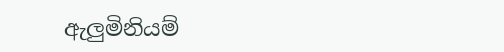ඇලුමිනියම්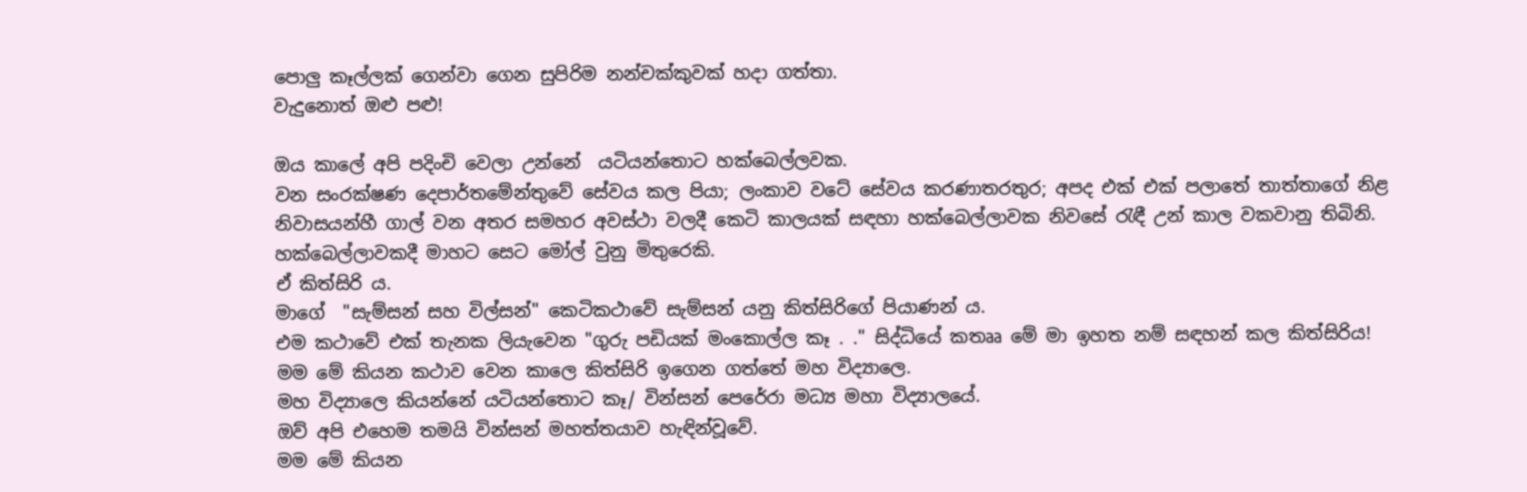පොලු කෑල්ලක් ගෙන්වා ගෙන සුපිරිම නන්චක්කුවක් හදා ගත්තා.
වැදුනොත් ඔළු පළු!

ඔය කාලේ අපි පදිංචි වෙලා උන්නේ  යටියන්තොට හක්බෙල්ලවක.
වන සංරක්ෂණ දෙපාර්තමේන්තුවේ සේවය කල පියා; ලංකාව වටේ සේවය කරණාතරතුර; අපද එක් එක් පලාතේ තාත්තාගේ නිළ නිවාසයන්හී ගාල් වන අතර සමහර අවස්ථා වලදී කෙටි කාලයක් සඳහා හක්බෙල්ලාවක නිවසේ රැඳී උන් කාල වකවානු තිබිනි.
හක්බෙල්ලාවකදී මාහට සෙට මෝල් වුනු මිතුරෙකි.
ඒ කිත්සිරි ය.
මාගේ  "සැම්සන් සහ විල්සන්" කෙටිකථාවේ සැම්සන් යනු කිත්සිරිගේ පියාණන් ය.
එම කථාවේ එක් තැනක ලියැවෙන "ගුරු පඩියක් මංකොල්ල කෑ . ." සිද්ධියේ කතෲ මේ මා ඉහත නම් සඳහන් කල කිත්සිරිය!
මම මේ කියන කථාව වෙන කාලෙ කිත්සිරි ඉගෙන ගත්තේ මහ විද්‍යාලෙ.
මහ විද්‍යාලෙ කියන්නේ යටියන්තොට කෑ/ වින්සන් පෙරේරා මධ්‍ය මහා විද්‍යාලයේ.
ඔව් අපි එහෙම තමයි වින්සන් මහත්තයාව හැඳින්වූවේ.
මම මේ කියන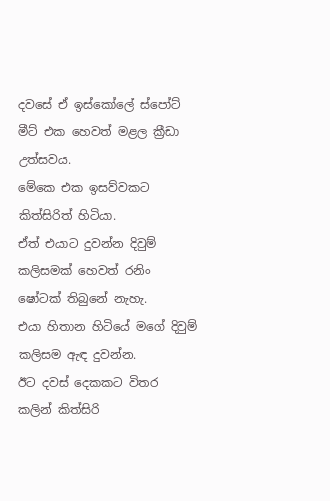දවසේ ඒ ඉස්කෝලේ ස්පෝට් මීට් එක හෙවත් මළල ක්‍රීඩා උත්සවය.
මේකෙ එක ඉසව්වකට කිත්සිරිත් හිටියා.
ඒත් එයාට දුවන්න දිවුම් කලිසමක් හෙවත් රනිං ෂෝටක් තිබුනේ නැහැ.
එයා හිතාන හිටියේ මගේ දිවුම් කලිසම ඇඳ දුවන්න.
ඊට දවස් දෙකකට විතර කලින් කිත්සිරි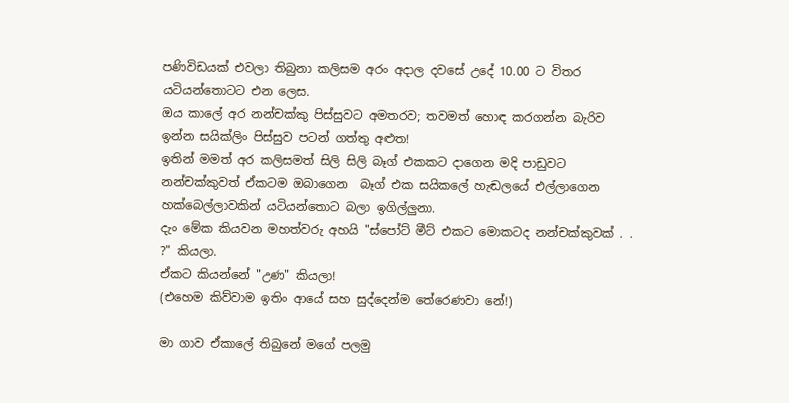පණිවිඩයක් එවලා තිබුනා කලිසම අරං අදාල දවසේ උදේ 10.00 ට විතර යටියන්තොටට එන ලෙස.
ඔය කාලේ අර නන්චක්කු පිස්සුවට අමතරව; තවමත් හොඳ කරගන්න බැරිව ඉන්න සයික්ලිං පිස්සුව පටන් ගත්තු අළුත!
ඉතින් මමත් අර කලිසමත් සිලි සිලි බෑග් එකකට දාගෙන මදි පාඩුවට නන්චක්කුවත් ඒකටම ඔබාගෙන  බෑග් එක සයිකලේ හැඬලයේ එල්ලාගෙන හක්බෙල්ලාවකින් යටියන්තොට බලා ඉගිල්ලුනා.
දැං මේක කියවන මහත්වරු අහයි "ස්පෝට් මීට් එකට මොකටද නන්චක්කුවක් . . ?" කියලා.
ඒකට කියන්නේ "උණ" කියලා!
(එහෙම කිව්වාම ඉතිං ආයේ සහ සුද්දෙන්ම තේරෙණවා නේ!)

මා ගාව ඒකාලේ තිබුනේ මගේ පලමු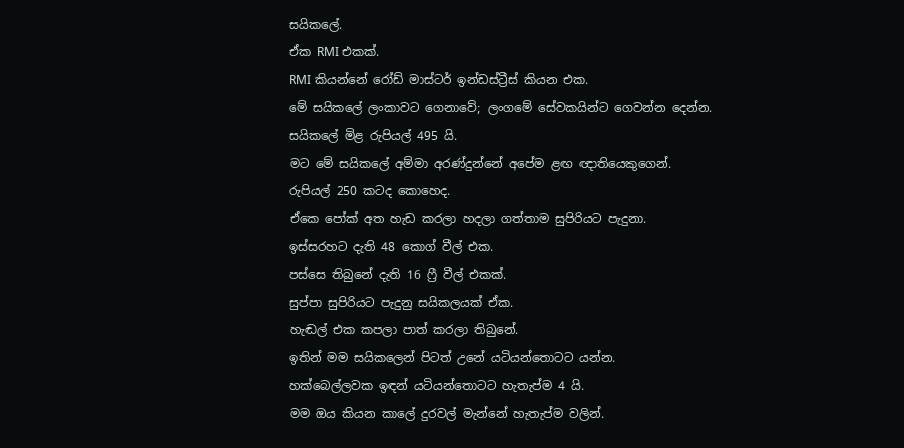සයිකලේ.
ඒක RMI එකක්.
RMI කියන්නේ රෝඩ් මාස්ටර් ඉන්ඩස්ට්‍රීස් කියන එක.
මේ සයිකලේ ලංකාවට ගෙනාවේ; ලංගමේ සේවකයින්ට ගෙවන්න දෙන්න.
සයිකලේ මිළ රුපියල් 495 යි.
මට මේ සයිකලේ අම්මා අරණ්දුන්නේ අපේම ළඟ ඥාතියෙකුගෙන්.
රුපියල් 250 කටද කොහෙද.
ඒකෙ පෝක් අත හැඩ කරලා හදලා ගත්තාම සුපිරියට පැදුනා.
ඉස්සරහට දැති 48 කොග් වීල් එක.
පස්සෙ තිබුනේ දැති 16 ෆ්‍රී වීල් එකක්.
සුප්පා සුපිරියට පැදුනු සයිකලයක් ඒක.
හැඬල් එක කපලා පාත් කරලා තිබුනේ.
ඉතින් මම සයිකලෙන් පිටත් උනේ යටියන්තොටට යන්න.
හක්බෙල්ලවක ඉඳන් යටියන්තොටට හැතැප්ම 4 යි.
මම ඔය කියන කාලේ දුරවල් මැන්නේ හැතැප්ම වලින්.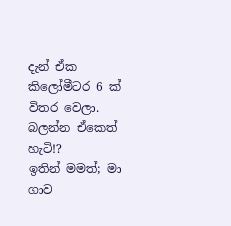දැන් ඒක කිලෝමීටර 6 ක් විතර වෙලා.
බලන්න ඒකෙත් හැටි!?
ඉතින් මමත්; මා ගාව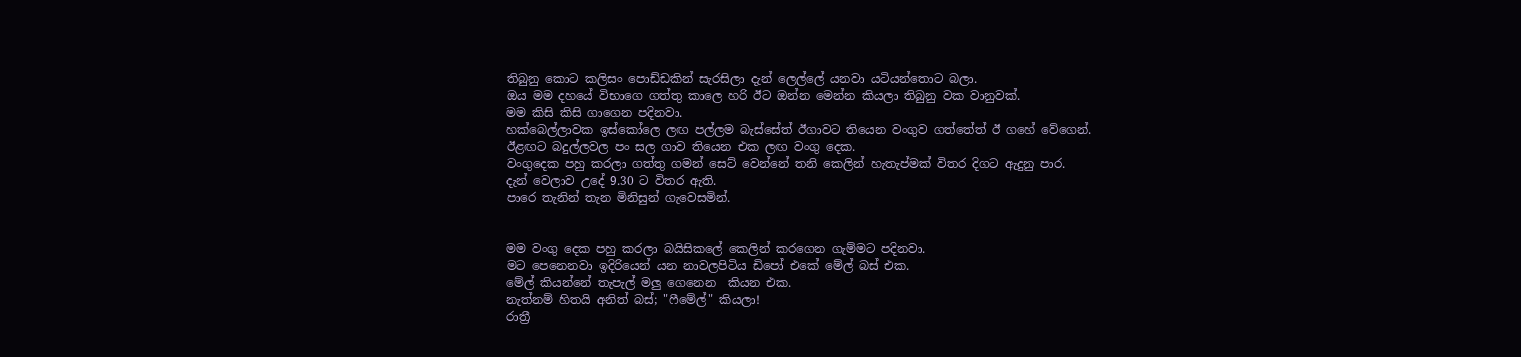තිබුනු කොට කලිසං පොඩ්ඩකින් සැරසිලා දැන් ලෙල්ලේ යනවා යටියන්තොට බලා.
ඔය මම දහයේ විභාගෙ ගත්තු කාලෙ හරි ඊට ඔන්න මෙන්න කියලා තිබුනු වක වානුවක්.
මම කිසි කිසි ගාගෙන පදිනවා.
හක්බෙල්ලාවක ඉස්කෝලෙ ලඟ පල්ලම බැස්සේත් ඊගාවට තියෙන වංගුව ගත්තේත් ඊ ගහේ වේගෙන්.
ඊළඟට බදුල්ලවල පං සල ගාව තියෙන එක ලඟ වංගු දෙක.
වංගුදෙක පහු කරලා ගත්තු ගමන් සෙට් වෙන්නේ තනි කෙලින් හැතැප්මක් විතර දිගට ඇදුනු පාර.
දැන් වෙලාව උදේ 9.30 ට විතර ඇති.
පාරෙ තැනින් තැන මිනිසුන් ගැවෙසමින්.


මම වංගු දෙක පහු කරලා බයිසිකලේ කෙලින් කරගෙන ගැම්මට පදිනවා.
මට පෙනෙනවා ඉදිරියෙන් යන නාවලපිටිය ඩිපෝ එකේ මේල් බස් එක.
මේල් කියන්නේ තැපැල් මලු ගෙනෙන  කියන එක.
නැත්නම් හිතයි අනිත් බස්; "ෆීමේල්" කියලා!
රාත්‍රී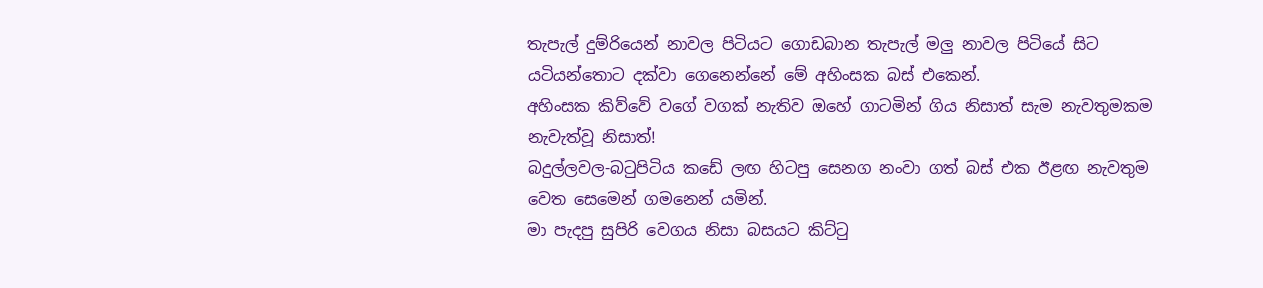තැපැල් දුම්රියෙන් නාවල පිටියට ගොඩබාන තැපැල් මලු නාවල පිටියේ සිට යටියන්තොට දක්වා ගෙනෙන්නේ මේ අහිංසක බස් එකෙන්.
අහිංසක කිව්වේ වගේ වගක් නැතිව ඔහේ ගාටමින් ගිය නිසාත් සැම නැවතුමකම නැවැත්වූ නිසාත්!
බදුල්ලවල-බටුපිටිය කඩේ ලඟ හිටපු සෙනග නංවා ගත් බස් එක ඊළඟ නැවතුම වෙත සෙමෙන් ගමනෙන් යමින්.
මා පැදපු සුපිරි වෙගය නිසා බසයට කිට්ටු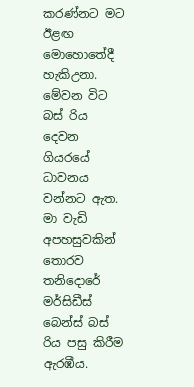කරණ්නට මට ඊළඟ මොහොතේදී හැකිඋනා.
මේවන විට බස් රිය දෙවන ගියරයේ ධාවනය වන්නට ඇත.
මා වැඩි අපහසුවකින් තොරව තනිදොරේ මර්සිඩීස් බෙන්ස් බස් රිය පසු කිරීම ඇරඹීය.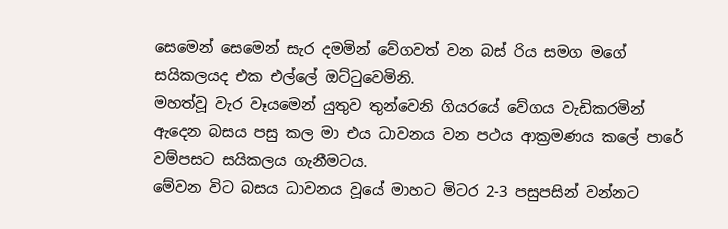සෙමෙන් සෙමෙන් සැර දමමින් වේගවත් වන බස් රිය සමග මගේ සයිකලයද එක එල්ලේ ඔට්ටුවෙමිනි.
මහත්වූ වැර වෑයමෙන් යුතුව තුන්වෙනි ගියරයේ වේගය වැඩිකරමින් ඇදෙන බසය පසු කල මා එය ධාවනය වන පථය ආක්‍රමණය කලේ පාරේ වම්පසට සයිකලය ගැනීමටය.
මේවන විට බසය ධාවනය වූයේ මාහට මිටර 2-3 පසුපසින් වන්නට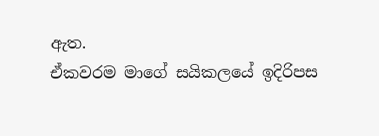ඇත.
ඒකවරම මාගේ සයිකලයේ ඉදිරිපස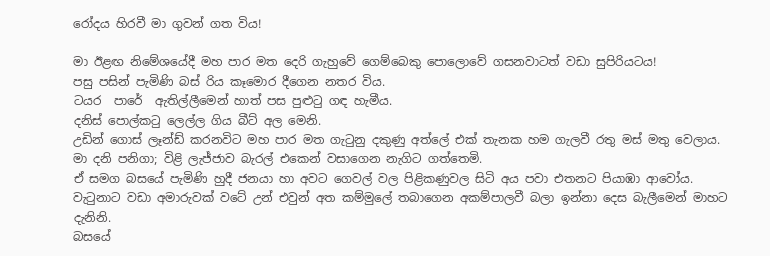රෝදය හිරවී මා ගුවන් ගත විය!

මා ඊළඟ නිමේශයේදී මහ පාර මත දෙරි ගැහුවේ ගෙම්බෙකු පොලොවේ ගසනවාටත් වඩා සුපිරියටය!
පසු පසින් පැමිණි බස් රිය කෑමොර දීගෙන නතර විය.
ටයර  පාරේ  ඇතිල්ලීමෙන් හාත් පස පුළුටු ගඳ හැමීය.
දනිස් පොල්කටු ලෙල්ල ගිය බීට් අල මෙනි.
උඩින් ගොස් ලෑන්ඩ් කරනවිට මහ පාර මත ගැටුනු දකුණු අත්ලේ එක් තැනක හම ගැලවී රතු මස් මතු වෙලාය.
මා දනි පනිගා; විළි ලැජ්ජාව බැරල් එකෙන් වසාගෙන නැගිට ගත්තෙමි.
ඒ සමග බසයේ පැමිණි හුදී ජනයා හා අවට ගෙවල් වල පිළිකණුවල සිටි අය පවා එතනට පියාඹා ආවෝය.
වැටුනාට වඩා අමාරුවක් වටේ උන් එවුන් අත කම්මුලේ තබාගෙන අකම්පාලවී බලා ඉන්නා දෙස බැලීමෙන් මාහට දැනිනි.
බසයේ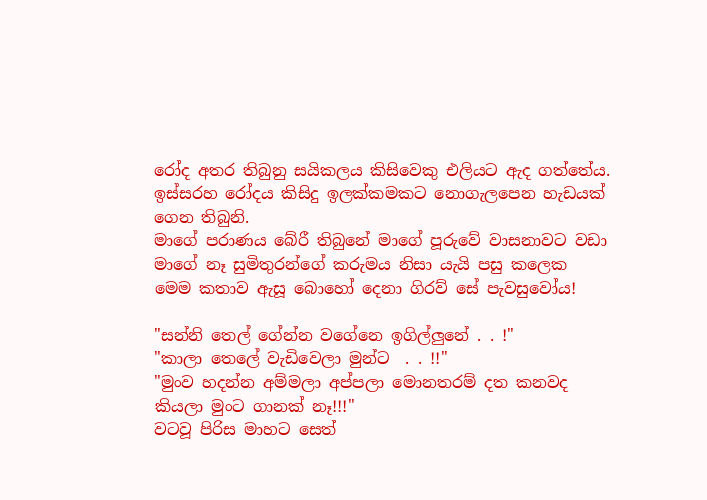රෝද අතර තිබුනු සයිකලය කිසිවෙකු එලියට ඇද ගත්තේය.
ඉස්සරහ රෝදය කිසිදු ඉලක්කමකට නොගැලපෙන හැඩයක් ගෙන තිබුනි.
මාගේ පරාණය බේරී තිබුනේ මාගේ පූරුවේ වාසනාවට වඩා මාගේ නෑ සුමිතුරන්ගේ කරුමය නිසා යැයි පසු කලෙක මෙම කතාව ඇසූ බොහෝ දෙනා ගිරව් සේ පැවසුවෝය!

"සන්නි තෙල් ගේන්න වගේනෙ ඉගිල්ලුනේ . . !"
"කාලා තෙලේ වැඩිවෙලා මුන්ට  . . !!"
"මුංව හදන්න අම්මලා අප්පලා මොනතරම් දත කනවද කියලා මුංට ගානක් නෑ!!!"
වටවූ පිරිස මාහට සෙත්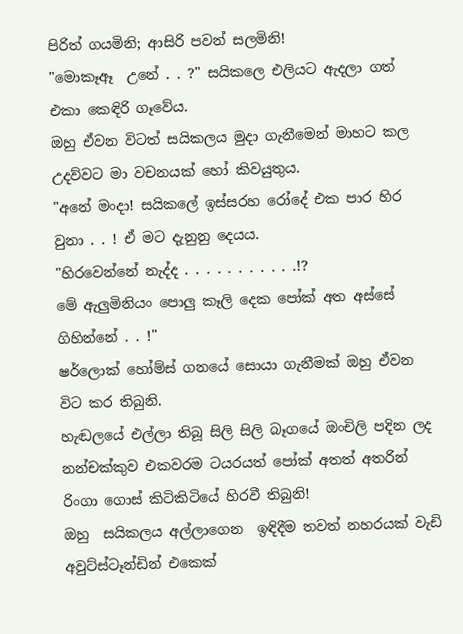පිරිත් ගයමිනි; ආසිරි පවන් සලමිනි!
"මොකෑඈ  උනේ . . ?" සයිකලෙ එලියට ඇදලා ගත් එකා කෙඳිරි ගෑවේය.
ඔහු ඒවන විටත් සයිකලය මුදා ගැනීමෙන් මාහට කල උදව්වට මා වචනයක් හෝ කිවයුතුය.
"අනේ මංදා! සයිකලේ ඉස්සරහ රෝදේ එක පාර හිර වුනා . . ! ඒ මට දැනුනු දෙයය.
"හිරවෙන්නේ නැද්ද . . . . . . . . . . .!?
මේ ඇලුමිනියං පොලු කෑලි දෙක පෝක් අත අස්සේ ගිහින්නේ . . !"
ෂර්ලොක් හෝම්ස් ගනයේ සොයා ගැනීමක් ඔහු ඒවන විට කර තිබුනි.
හැඬලයේ එල්ලා තිබූ සිලි සිලි බෑගයේ ඔංචිලි පදින ලද නන්චක්කුව එකවරම ටයරයත් පෝක් අතත් අතරින් රිංගා ගොස් කිටිකිටියේ හිරවී තිබුනි!
ඔහු  සයිකලය අල්ලාගෙන  ඉඳිදීම තවත් නහරයක් වැඩි අවුට්ස්ටෑන්ඩින් එකෙක්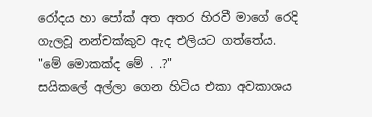රෝදය හා පෝක් අත අතර හිරවී මාගේ රෙදි ගැලවූ නන්චක්කුව ඇද එලියට ගත්තේය.
"මේ මොකක්ද මේ . .?"
සයිකලේ අල්ලා ගෙන හිටිය එකා අවකාශය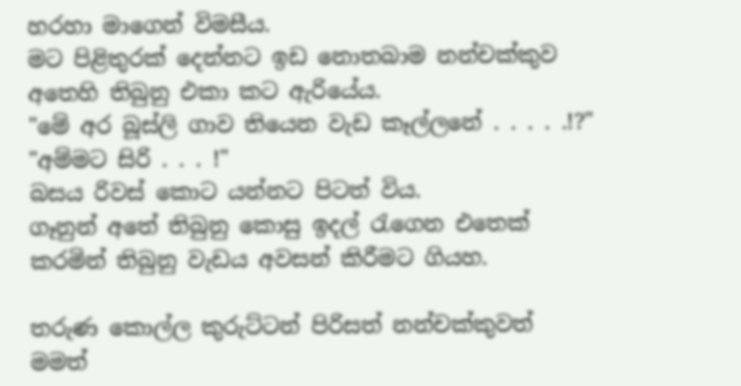හරහා මාගෙන් විමසීය.
මට පිළිතුරක් දෙන්නට ඉඩ නොතබාම නන්චක්කුව අතෙහි තිබුනු එකා කට ඇරියේය.
"මේ අර බූස්ලි ගාව තියෙන වැඩ කෑල්ලනේ . . . . .!?"
"අම්මට සිරි . . . !"
බසය රිවස් කොට යන්නට පිටත් විය.
ගෑනුන් අතේ තිබුනු කොසු ඉදල් රැගෙන එතෙක් කරමින් තිබුනු වැඩය අවසන් කිරීමට ගියහ.

තරුණ කොල්ල කුරුට්ටන් පිරිසත් නන්චක්කුවත් මමත්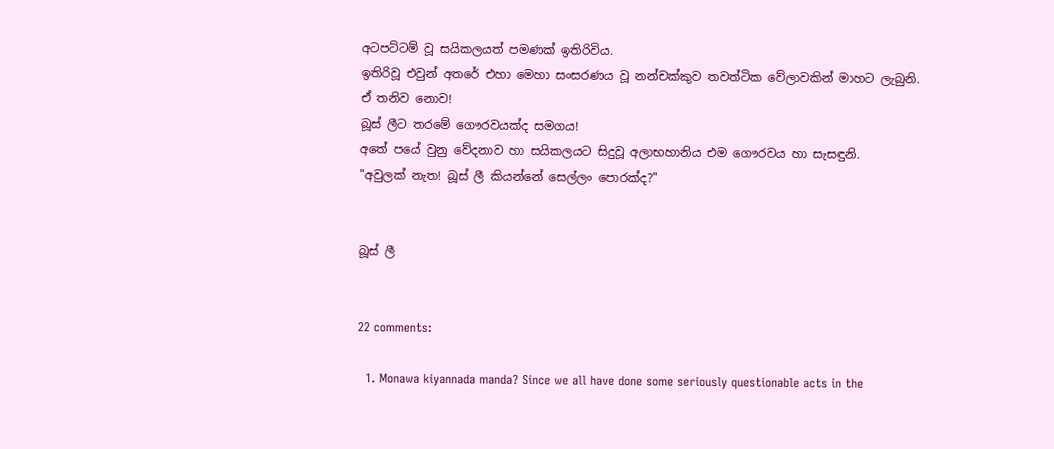අටපට්ටම් වූ සයිකලයත් පමණක් ඉතිරිවිය.
ඉතිරිවූ එවුන් අතරේ එහා මෙහා සංසරණය වූ නන්චක්කුව තවත්ටික වේලාවකින් මාහට ලැබුනි.
ඒ තනිව නොව!
බූස් ලීට තරමේ ගෞරවයක්ද සමගය!
අතේ පයේ වුනු වේදනාව හා සයිකලයට සිදුවූ අලාභහානිය එම ගෞරවය හා සැසඳුනි.
"අවුලක් නැත! බූස් ලී කියන්නේ සෙල්ලං පොරක්ද?"


බූස් ලී


22 comments:

  1. Monawa kiyannada manda? Since we all have done some seriously questionable acts in the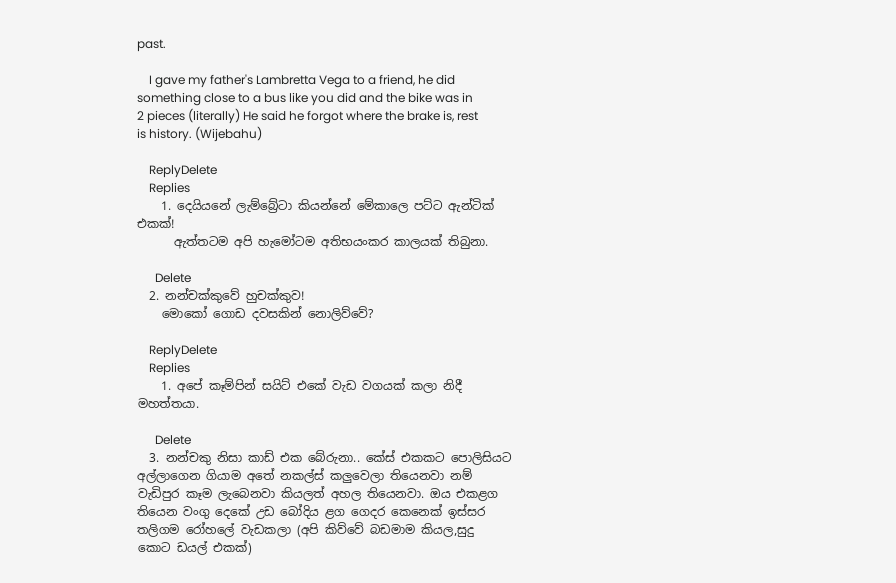past.

    I gave my father's Lambretta Vega to a friend, he did something close to a bus like you did and the bike was in 2 pieces (literally) He said he forgot where the brake is, rest is history. (Wijebahu)

    ReplyDelete
    Replies
    1. දෙයියනේ ලැම්බ්‍රේටා කියන්නේ මේකාලෙ පට්ට ඇන්ටික් එකක්!
      ඇත්තටම අපි හැමෝටම අතිභයංකර කාලයක් තිබුනා.

      Delete
  2. නන්චක්කුවේ හුචක්කුව!
    මොකෝ ගොඩ දවසකින් නොලිව්වේ?

    ReplyDelete
    Replies
    1. අපේ කෑම්පින් සයිට් එකේ වැඩ වගයක් කලා නිදී මහත්තයා.

      Delete
  3. නන්චකු නිසා කාඩ් එක බේරුනා.. කේස් එකකට පොලිසියට අල්ලාගෙන ගියාම අතේ නකල්ස් කලුවෙලා තියෙනවා නම් වැඩිපුර කෑම ලැබෙනවා කියලත් අහල තියෙනවා. ඔය එකළග තියෙන වංගු දෙකේ උඩ බෝදිය ළග ගෙදර කෙනෙක් ඉස්සර තලිගම රෝහලේ වැඩකලා (අපි කිව්වේ බඩමාම කියල,සුදු කොට ඩයල් එකක්)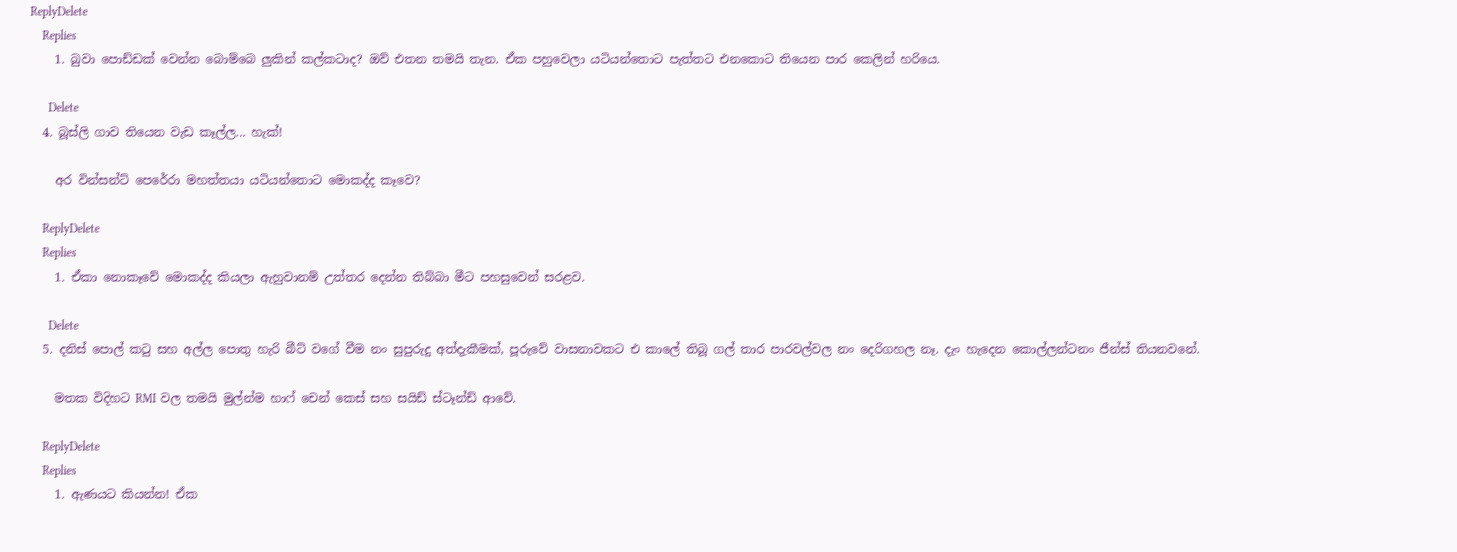ReplyDelete
    Replies
    1. බුවා පොඩ්ඩක් වෙන්න බොම්බෙ ලුකින් කල්කටාද? ඔව් එතන තමයි තැන. ඒක පහුවෙලා යටියන්තොට පැත්තට එනකොට තියෙන පාර කෙලින් හරියෙ.

      Delete
  4. බූස්ලි ගාව තියෙන වැඩ කෑල්ල... හැක්!

    අර වින්සන්ට් පෙරේරා මහත්තයා යටියන්තොට මොකද්ද කෑවෙ?

    ReplyDelete
    Replies
    1. ඒකා නොකෑවේ මොකද්ද කියලා ඇහුවානම් උත්තර දෙන්න තිබ්බා මීට පහසුවෙන් සරළව.

      Delete
  5. දනිස් පොල් කටු සහ අල්ල පොතු හැරි බීට් වගේ වීම නං සුපුරුදු අත්දැකීමක්, පූරුවේ වාසනාවකට එ කාලේ තිබූ ගල් තාර පාරවල්වල නං දෙරිගහල නෑ. දැං හැදෙන කොල්ලන්ටනං ජීන්ස් තියනවනේ.

    මතක විදිහට RMI වල තමයි මුල්න්ම හාෆ් චෙන් කෙස් සහ සයිඩ් ස්ටෑන්ඩ් ආවේ.

    ReplyDelete
    Replies
    1. ඇණයට කියන්න! ඒක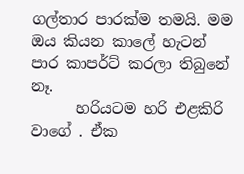ගල්තාර පාරක්ම තමයි. මම ඔය කියන කාලේ හැටන් පාර කාපර්ට් කරලා තිබුනේ නෑ.
      හරියටම හරි එළකිරි වාගේ . ඒක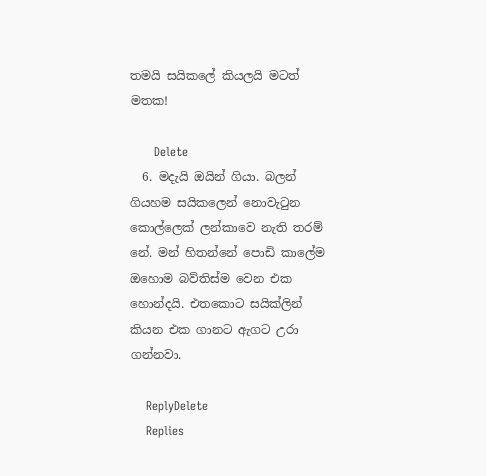තමයි සයිකලේ කියලයි මටත් මතක!

      Delete
  6. මදැයි ඔයින් ගියා. බලන් ගියහම සයිකලෙන් නොවැටුන කොල්ලෙක් ලන්කාවෙ නැති තරම් නේ. මන් හිතන්නේ පොඩි කාලේම ඔහොම බව්තිස්ම වෙන එක හොන්දයි. එතකොට සයික්ලින් කියන එක ගානට ඇගට උරා ගන්නවා.

    ReplyDelete
    Replies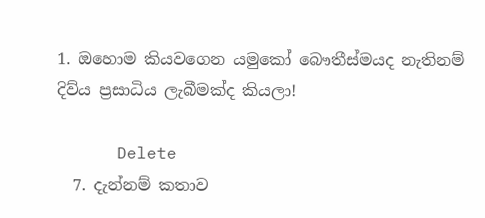1. ඔහොම කියවගෙන යමුකෝ බෞතීස්මයද නැතිනම් දිව්ය ප්‍රසාධිය ලැබීමක්ද කියලා!

      Delete
  7. දැන්නම් කතාව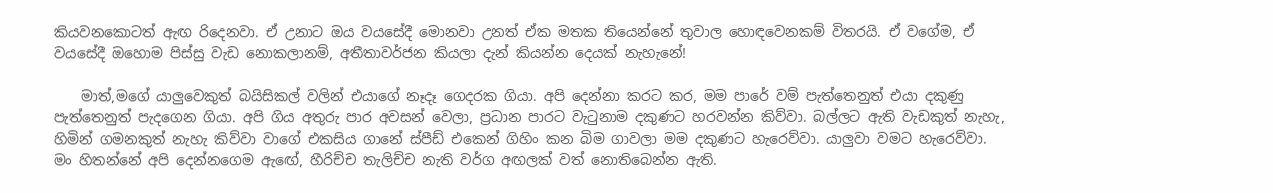කියවනකොටත් ඇඟ රිදෙනවා. ඒ උනාට ඔය වයසේදී මොනවා උනත් ඒක මතක තියෙන්නේ තුවාල හොඳවෙනකම් විතරයි. ඒ වගේම, ඒ වයසේදී ඔහොම පිස්සු වැඩ නොකලානම්, අතීතාවර්ජන කියලා දැන් කියන්න දෙයක් නැහැනේ!

    මාත්,මගේ යාලුවෙකුත් බයිසිකල් වලින් එයාගේ නෑදෑ ගෙදරක ගියා. අපි දෙන්නා කරට කර, මම පාරේ වම් පැත්තෙනුත් එයා දකුණු පැත්තෙනුත් පැදගෙන ගියා. අපි ගිය අතුරු පාර අවසන් වෙලා, ප්‍රධාන පාරට වැටුනාම දකුණට හරවන්න කිව්වා. බල්ලට ඇති වැඩකුත් නැහැ, හිමින් ගමනකුත් නැහැ කිව්වා වාගේ එකසිය ගානේ ස්පීඩ් එකෙන් ගිහිං කන බිම ගාවලා මම දකුණට හැරෙව්වා. යාලුවා වමට හැරෙව්වා. මං හිතන්නේ අපි දෙන්නගෙම ඇඟේ, හීරිච්ච තැලිච්ච නැති වර්ග අඟලක් වත් නොතිබෙන්න ඇති.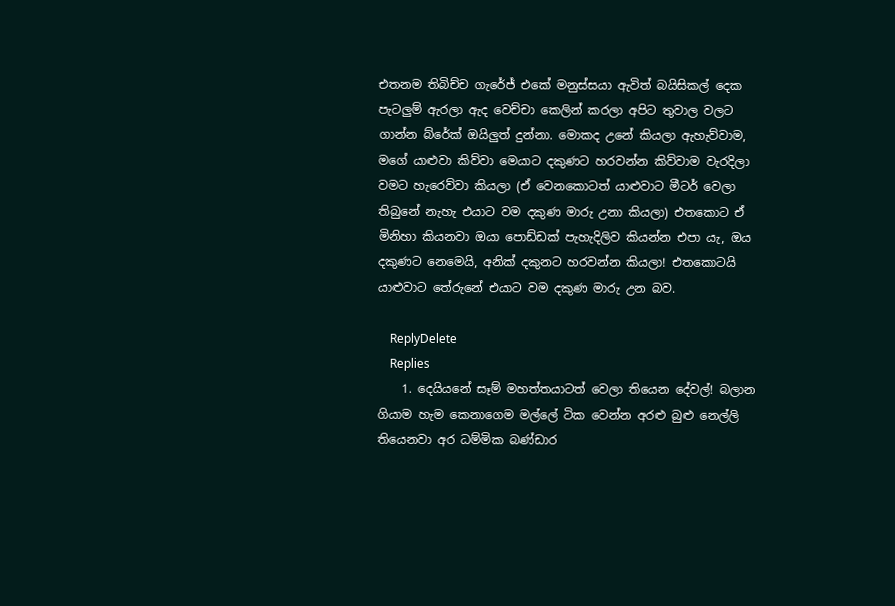එතනම තිබිච්ච ගැරේජ් එකේ මනුස්සයා ඇවිත් බයිසිකල් දෙක පැටලුම් ඇරලා ඇද වෙච්චා කෙලින් කරලා අපිට තුවාල වලට ගාන්න බ්රේක් ඔයිලුත් දුන්නා. මොකද උනේ කියලා ඇහැව්වාම, මගේ යාළුවා කිව්වා මෙයාට දකුණට හරවන්න කිව්වාම වැරදිලා වමට හැරෙව්වා කියලා (ඒ වෙනකොටත් යාළුවාට මීටර් වෙලා තිබුනේ නැහැ එයාට වම දකුණ මාරු උනා කියලා) එතකොට ඒ මිනිහා කියනවා ඔයා පොඩ්ඩක් පැහැදිලිව කියන්න එපා යැ, ඔය දකුණට නෙමෙයි, අනික් දකුනට හරවන්න කියලා! එතකොටයි යාළුවාට තේරුනේ එයාට වම දකුණ මාරු උන බව.

    ReplyDelete
    Replies
    1. දෙයියනේ සෑම් මහත්තයාටත් වෙලා තියෙන දේවල්! බලාන ගියාම හැම කෙනාගෙම මල්ලේ ටික වෙන්න අරළු බුළු නෙල්ලි තියෙනවා අර ධම්මික බණ්ඩාර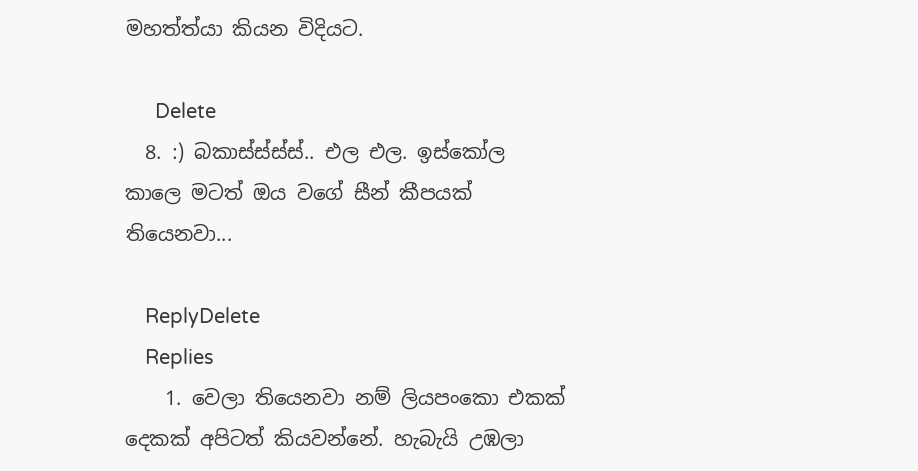මහත්ත්යා කියන විදියට.

      Delete
  8. :) බකාස්ස්ස්ස්.. එල එල. ඉස්කෝල කාලෙ මටත් ඔය වගේ සීන් කීපයක් තියෙනවා...

    ReplyDelete
    Replies
    1. වෙලා තියෙනවා නම් ලියපංකො එකක් දෙකක් අපිටත් කියවන්නේ. හැබැයි උඹලා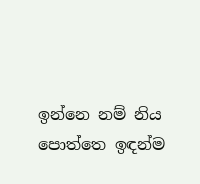ඉන්නෙ නම් නිය පොත්තෙ ඉඳන්ම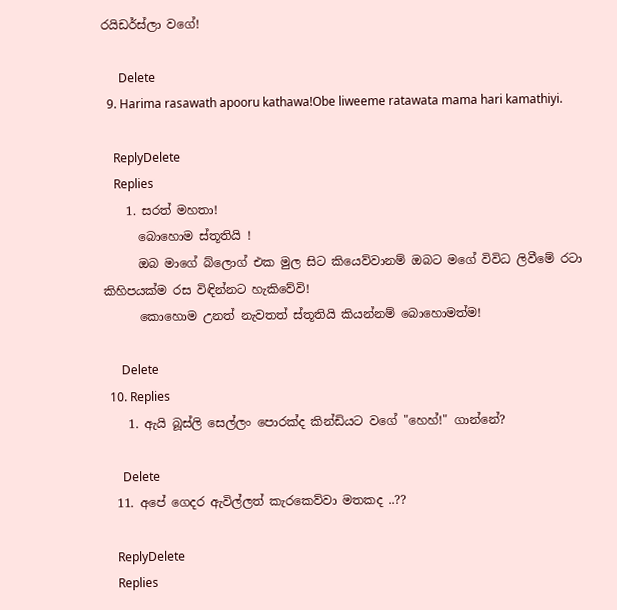රයිඩර්ස්ලා වගේ!

      Delete
  9. Harima rasawath apooru kathawa!Obe liweeme ratawata mama hari kamathiyi.

    ReplyDelete
    Replies
    1. සරත් මහතා!
      බොහොම ස්තූතියි !
      ඔබ මාගේ බ්ලොග් එක මුල සිට කියෙව්වානම් ඔබට මගේ විවිධ ලිවීමේ රටා කිහිපයක්ම රස විඳින්නට හැකිවේවි!
      කොහොම උනත් නැවතත් ස්තූතියි කියන්නම් බොහොමත්ම!

      Delete
  10. Replies
    1. ඇයි බූස්ලි සෙල්ලං පොරක්ද කින්ඩියට වගේ "හෙහ්!" ගාන්නේ?

      Delete
  11. අපේ ගෙදර ඇවිල්ලත් කැරකෙව්වා මතකද ..??

    ReplyDelete
    Replies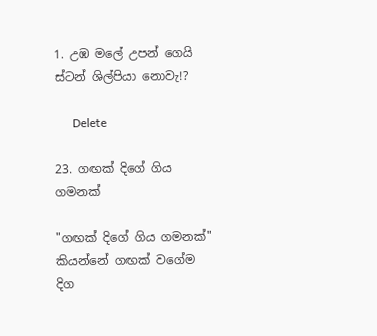1. උඹ මලේ උපන් ගෙයි ස්ටන් ශිල්පියා නොවැ!?

      Delete

23. ගඟක් දිගේ ගිය ගමනක්

"ගඟක් දිගේ ගිය ගමනක්" කියන්නේ ගඟක් වගේම දිග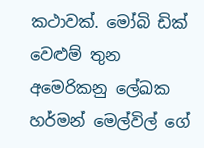කථාවක්. මෝබි ඩික් වෙළුම් තුන අමෙරිකනු ලේඛක හර්මන් මෙල්විල් ගේ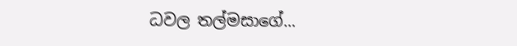ධවල තල්මසාගේ...